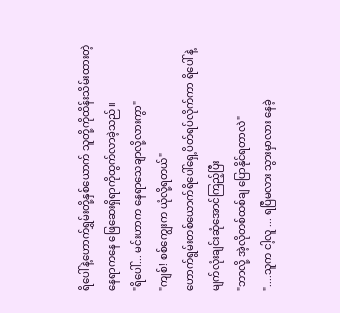ရိပေါ်နဲ့ဟောက်ရွှမ်းတို့နှစ်ယောက် သူတို့ကိုထိန်းသိမ်းထားတဲ့ နေရာကနေ ဖြေဆေးရှိရာကိုထွက်လာခဲ့သည်။
"ရိပေါ်... မင်းဟာက နေရာသေချာလို့လားကွာ"
"ကျစ်! စစ်ကျွေးက ယုံလို့ရတယ်"
ဟောက်ရွမ်းတစ်ယောက်ရိပေါ်ရှေ့ပိတ်ရပ်လိုက်ကာ ရိပေါ်နဲ့ မျက်လုံးချင်းဆုံအောင်ကြည့်ပြီး
"ဘာလို့ အဲ့လိုတစ်ထစ်ချ ပြောနိုင်ရတာလဲ"
"....သူက ငါ့လူ ... ရပြီမလား သွားမှာလား နေခဲ့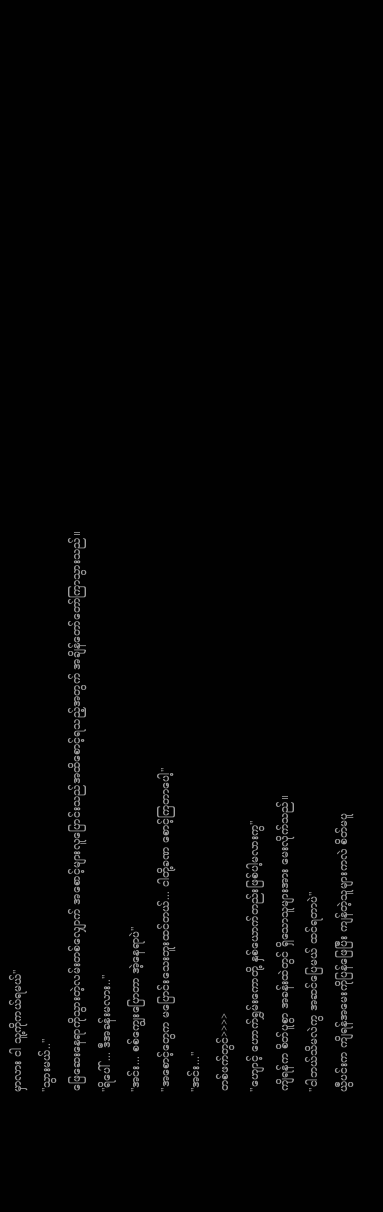မှာလား ငါ သူ့ကိုကယ်ရမယ်"
"သွားမယ်.."
ဖြေဆေးနေရာကိုသွားတဲ့လမ်းတစ်လျှောက် အစောင့်များလူပြောင်းသည်အထိစောင့်ရသည့်အတွက် အချိန်တော်တော်ကြာသွားသည်။
"ရိပေါ် ... ဒီအခန်းမလား.."
"အင်း... စစ်ကျွေးပြောတာ အဲ့နေရာပဲ"
"အစောင့်တွေက မပြောင်းသေးဘူးထင်တယ်... ငါတို့ခဏ စောင့်ကြတာပေါ့"
"အင်း..."
တစ်ဖက်တွင်>>>>
"ဟျောင့် ဟောက်ရွှမ်းကောတို့ နှစ်ယောက်တည်းဖြစ်ပါ့မလားကွ"
ကျိရန်က စိတ်ပူစွာ အခန်းထဲတွင် ရှိသောသူများအား မေးလိုက်သည်။
"ငါဘယ်သိမလဲကွ အဆင်ပြေမယ် ထင်ရတာပဲ"
ယွီပင်းက ကျိရန်အမေးကိုပြန်ဖြေပြီး ကျန်တဲ့သူများကလဲ စိတ်မပူ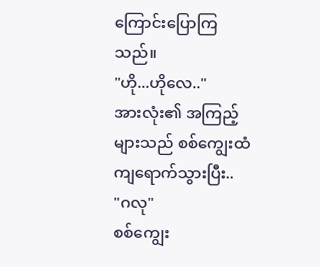ကြောင်းပြောကြသည်။
"ဟို...ဟိုလေ.."
အားလုံး၏ အကြည့်များသည် စစ်ကျွေးထံကျရောက်သွားပြီး..
"ဂလု"
စစ်ကျွေး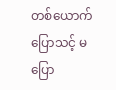တစ်ယောက်ပြောသင့် မပြော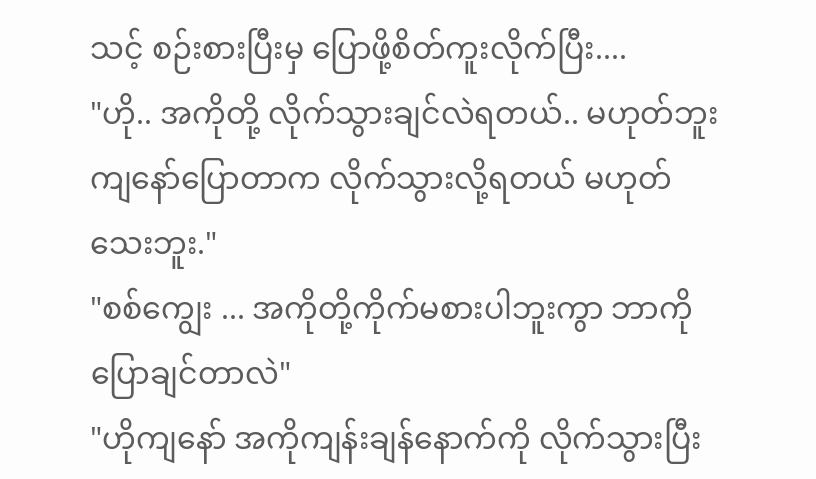သင့် စဉ်းစားပြီးမှ ပြောဖို့စိတ်ကူးလိုက်ပြီး....
"ဟို.. အကိုတို့ လိုက်သွားချင်လဲရတယ်.. မဟုတ်ဘူး ကျနော်ပြောတာက လိုက်သွားလို့ရတယ် မဟုတ်သေးဘူး."
"စစ်ကျွေး ... အကိုတို့ကိုက်မစားပါဘူးကွာ ဘာကိုပြောချင်တာလဲ"
"ဟိုကျနော် အကိုကျန်းချန်နောက်ကို လိုက်သွားပြီး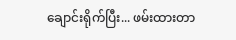ချောင်းရိုက်ပြီး... ဖမ်းထားတာ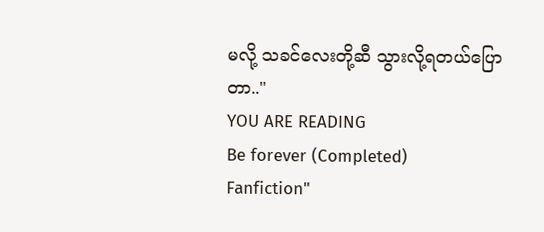မလို့ သခင်လေးတို့ဆီ သွားလို့ရတယ်ပြောတာ.."
YOU ARE READING
Be forever (Completed)
Fanfiction"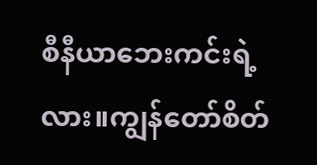စီနီယာဘေးကင်းရဲ့လား။ကျွန်တော်စိတ်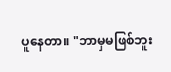ပူနေတာ။ "ဘာမှမဖြစ်ဘူး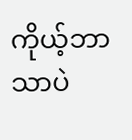ကိုယ့်ဘာသာပဲ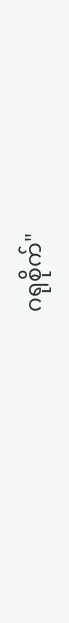ဂရုစိုက်"